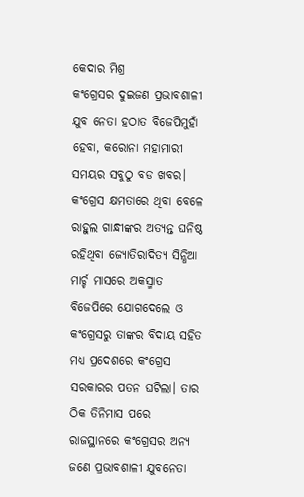କେଦାର ମିଶ୍ର
କଂଗ୍ରେସର ଦୁଇଜଣ ପ୍ରଭାବଶାଳୀ ଯୁବ ନେତା ହଠାତ ବିଜେପିମୁହାଁ ହେବା, କରୋନା ମହାମାରୀ ସମୟର ସବୁଠୁ ବଡ ଖବର। କଂଗ୍ରେସ କ୍ଷମତାରେ ଥିବା ବେଳେ ରାହୁଲ ଗାନ୍ଧୀଙ୍କର ଅତ୍ୟନ୍ତ ଘନିଷ୍ଠ ରହିଥିବା ଜ୍ୟୋତିରାଦିତ୍ୟ ସିନ୍ଧିଆ ମାର୍ଚ୍ଚ ମାସରେ ଅକସ୍ମାତ ବିଜେପିରେ ଯୋଗଦେଲେ ଓ କଂଗ୍ରେସରୁ ତାଙ୍କର ବିଦାୟ ସହିତ ମଧ୍ୟ ପ୍ରଦେଶରେ କଂଗ୍ରେସ ସରକାରର ପତନ ଘଟିଲା। ତାର ଠିକ ତିନିମାସ ପରେ ରାଜସ୍ଥାନରେ କଂଗ୍ରେସର ଅନ୍ୟ ଜଣେ ପ୍ରଭାବଶାଳୀ ଯୁବନେତା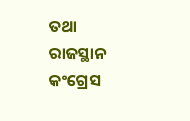ତଥା ରାଜସ୍ଥାନ କଂଗ୍ରେସ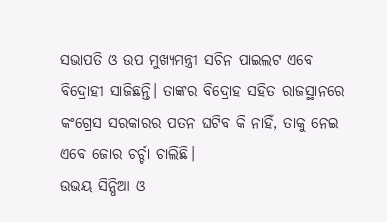ସଭାପତି ଓ ଉପ ମୁଖ୍ୟମନ୍ତ୍ରୀ ସଚିନ ପାଇଲଟ ଏବେ ବିଦ୍ରୋହୀ ସାଜିଛନ୍ତି। ତାଙ୍କର ବିଦ୍ରୋହ ସହିତ ରାଜସ୍ଥାନରେ କଂଗ୍ରେସ ସରକାରର ପତନ ଘଟିବ କି ନାହିଁ, ତାକୁ ନେଇ ଏବେ ଜୋର ଚର୍ଚ୍ଚା ଚାଲିଛି।
ଉଭୟ ସିନ୍ଧିଆ ଓ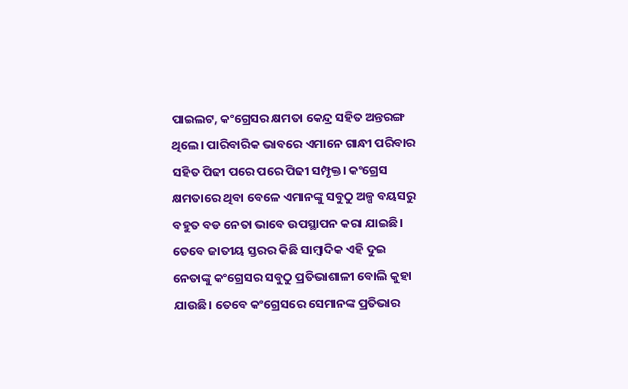ପାଇଲଟ, କଂଗ୍ରେସର କ୍ଷମତା କେନ୍ଦ୍ର ସହିତ ଅନ୍ତରଙ୍ଗ ଥିଲେ। ପାରିବାରିକ ଭାବରେ ଏମାନେ ଗାନ୍ଧୀ ପରିବାର ସହିତ ପିଢୀ ପରେ ପରେ ପିଢୀ ସମ୍ପୃକ୍ତ। କଂଗ୍ରେସ କ୍ଷମତାରେ ଥିବା ବେଳେ ଏମାନଙ୍କୁ ସବୁଠୁ ଅଳ୍ପ ବୟସରୁ ବହୁତ ବଡ ନେତା ଭାବେ ଉପସ୍ଥାପନ କରା ଯାଇଛି। ତେବେ ଜାତୀୟ ସ୍ତରର କିଛି ସାମ୍ବାଦିକ ଏହି ଦୁଇ ନେତାଙ୍କୁ କଂଗ୍ରେସର ସବୁଠୁ ପ୍ରତିଭାଶାଳୀ ବୋଲି କୁହା ଯାଉଛି। ତେବେ କଂଗ୍ରେସରେ ସେମାନଙ୍କ ପ୍ରତିଭାର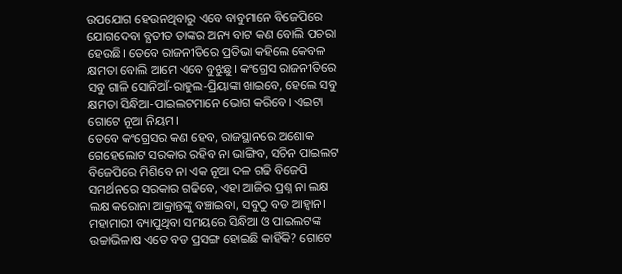ଉପଯୋଗ ହେଉନଥିବାରୁ ଏବେ ବାବୁମାନେ ବିଜେପିରେ ଯୋଗଦେବା ବ୍ଯତୀତ ତାଙ୍କର ଅନ୍ୟ ବାଟ କଣ ବୋଲି ପଚରା ହେଉଛି। ତେବେ ରାଜନୀତିରେ ପ୍ରତିଭା କହିଲେ କେବଳ କ୍ଷମତା ବୋଲି ଆମେ ଏବେ ବୁଝୁଛୁ। କଂଗ୍ରେସ ରାଜନୀତିରେ ସବୁ ଗାଳି ସୋନିଆଁ-ରାହୁଲ-ପ୍ରିୟାଙ୍କା ଖାଇବେ, ହେଲେ ସବୁ କ୍ଷମତା ସିନ୍ଧିଆ-ପାଇଲଟମାନେ ଭୋଗ କରିବେ। ଏଇଟା ଗୋଟେ ନୂଆ ନିୟମ।
ତେବେ କଂଗ୍ରେସର କଣ ହେବ, ରାଜସ୍ଥାନରେ ଅଶୋକ ଗେହେଲୋଟ ସରକାର ରହିବ ନା ଭାଙ୍ଗିବ, ସଚିନ ପାଇଲଟ ବିଜେପିରେ ମିଶିବେ ନା ଏକ ନୂଆ ଦଳ ଗଢି ବିଜେପି ସମର୍ଥନରେ ସରକାର ଗଢିବେ, ଏହା ଆଜିର ପ୍ରଶ୍ନ ନା ଲକ୍ଷ ଲକ୍ଷ କରୋନା ଆକ୍ରାନ୍ତଙ୍କୁ ବଞ୍ଚାଇବା, ସବୁଠୁ ବଡ ଆହ୍ଵାନ। ମହାମାରୀ ବ୍ୟାପୁଥିବା ସମୟରେ ସିନ୍ଧିଆ ଓ ପାଇଲଟଙ୍କ ଉଚ୍ଚାଭିଳାଷ ଏତେ ବଡ ପ୍ରସଙ୍ଗ ହୋଇଛି କାହିଁକି? ଗୋଟେ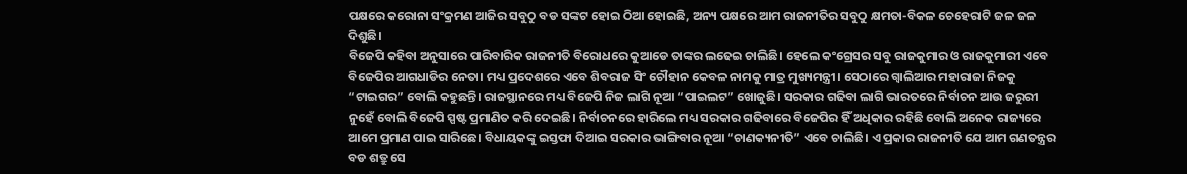ପକ୍ଷରେ କରୋନା ସଂକ୍ରମଣ ଆଜିର ସବୁଠୁ ବଡ ସଙ୍କଟ ହୋଇ ଠିଆ ହୋଇଛି, ଅନ୍ୟ ପକ୍ଷରେ ଆମ ରାଜନୀତିର ସବୁଠୁ କ୍ଷମତା-ବିକଳ ଚେହେରାଟି ଜଳ ଜଳ ଦିଶୁଛି।
ବିଜେପି କହିବା ଅନୁସାରେ ପାରିବାରିକ ରାଜନୀତି ବିରୋଧରେ କୁଆଡେ ତାଙ୍କର ଲଢେଇ ଚାଲିଛି। ହେଲେ କଂଗ୍ରେସର ସବୁ ରାଜକୁମାର ଓ ରାଜକୁମାରୀ ଏବେ ବିଜେପିର ଆଗଧାଡିର ନେତା। ମଧ୍ୟ ପ୍ରଦେଶରେ ଏବେ ଶିବରାଜ ସିଂ ଚୌହାନ କେବଳ ନାମକୁ ମାତ୍ର ମୁଖ୍ୟମନ୍ତ୍ରୀ। ସେଠାରେ ଗ୍ଵାଲିଆର ମହାରାଜା ନିଜକୁ “ଟାଇଗର” ବୋଲି କହୁଛନ୍ତି। ରାଜସ୍ଥାନରେ ମଧ୍ୟ ବିଜେପି ନିଜ ଲାଗି ନୂଆ “ପାଇଲଟ” ଖୋଜୁଛି। ସରକାର ଗଢିବା ଲାଗି ଭାରତରେ ନିର୍ବାଚନ ଆଉ ଜରୁରୀ ନୁହେଁ ବୋଲି ବିଜେପି ସ୍ପଷ୍ଟ ପ୍ରମାଣିତ କରି ଦେଇଛି। ନିର୍ବାଚନରେ ହାରିଲେ ମଧ୍ୟ ସରକାର ଗଢିବାରେ ବିଜେପିର ହିଁ ଅଧିକାର ରହିଛି ବୋଲି ଅନେକ ରାଜ୍ୟରେ ଆମେ ପ୍ରମାଣ ପାଇ ସାରିଛେ। ବିଧାୟକଙ୍କୁ ଇସ୍ତଫା ଦିଆଇ ସରକାର ଭାଙ୍ଗିବାର ନୂଆ “ଚାଣକ୍ୟନୀତି” ଏବେ ଚାଲିଛି। ଏ ପ୍ରକାର ରାଜନୀତି ଯେ ଆମ ଗଣତନ୍ତ୍ରର ବଡ ଶତ୍ରୁ ସେ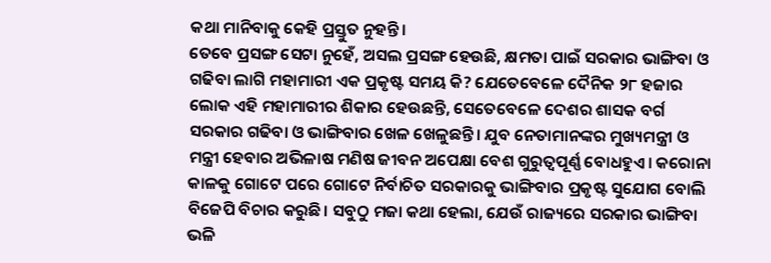କଥା ମାନିବାକୁ କେହି ପ୍ରସ୍ତୁତ ନୁହନ୍ତି।
ତେବେ ପ୍ରସଙ୍ଗ ସେଟା ନୁହେଁ, ଅସଲ ପ୍ରସଙ୍ଗ ହେଉଛି, କ୍ଷମତା ପାଇଁ ସରକାର ଭାଙ୍ଗିବା ଓ ଗଢିବା ଲାଗି ମହାମାରୀ ଏକ ପ୍ରକୃଷ୍ଟ ସମୟ କି? ଯେତେବେଳେ ଦୈନିକ ୨୮ ହଜାର ଲୋକ ଏହି ମହାମାରୀର ଶିକାର ହେଉଛନ୍ତି, ସେତେବେଳେ ଦେଶର ଶାସକ ବର୍ଗ ସରକାର ଗଢିବା ଓ ଭାଙ୍ଗିବାର ଖେଳ ଖେଳୁଛନ୍ତି। ଯୁବ ନେତାମାନଙ୍କର ମୁଖ୍ୟମନ୍ତ୍ରୀ ଓ ମନ୍ତ୍ରୀ ହେବାର ଅଭିଳାଷ ମଣିଷ ଜୀବନ ଅପେକ୍ଷା ବେଶ ଗୁରୁତ୍ୱପୂର୍ଣ୍ଣ ବୋଧହୁଏ। କରୋନା କାଳକୁ ଗୋଟେ ପରେ ଗୋଟେ ନିର୍ବାଚିତ ସରକାରକୁ ଭାଙ୍ଗିବାର ପ୍ରକୃଷ୍ଟ ସୁଯୋଗ ବୋଲି ବିଜେପି ବିଚାର କରୁଛି। ସବୁଠୁ ମଜା କଥା ହେଲା, ଯେଉଁ ରାଜ୍ୟରେ ସରକାର ଭାଙ୍ଗିବା ଭଳି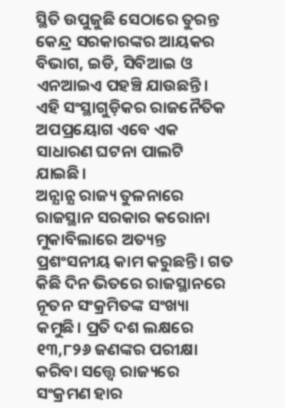ସ୍ଥିତି ଉପୁଜୁଛି ସେଠାରେ ତୁରନ୍ତ କେନ୍ଦ୍ର ସରକାରଙ୍କର ଆୟକର ବିଭାଗ, ଇଡି, ସିବିଆଇ ଓ ଏନଆଇଏ ପହଞ୍ଚି ଯାଉଛନ୍ତି। ଏହି ସଂସ୍ଥାଗୁଡ଼ିକର ରାଜନୈତିକ ଅପପ୍ରୟୋଗ ଏବେ ଏକ ସାଧାରଣ ଘଟନା ପାଲଟି ଯାଇଛି।
ଅନ୍ଯାନ୍ଯ ରାଜ୍ୟ ତୁଳନାରେ ରାଜସ୍ଥାନ ସରକାର କରୋନା ମୁକାବିଲାରେ ଅତ୍ୟନ୍ତ ପ୍ରଶଂସନୀୟ କାମ କରୁଛନ୍ତି। ଗତ କିଛି ଦିନ ଭିତରେ ରାଜସ୍ଥାନରେ ନୂତନ ସଂକ୍ରମିତଙ୍କ ସଂଖ୍ୟା କମୁଛି। ପ୍ରତି ଦଶ ଲକ୍ଷରେ ୧୩,୮୨୬ ଜଣଙ୍କର ପରୀକ୍ଷା କରିବା ସତ୍ତ୍ୱେ ରାଜ୍ୟରେ ସଂକ୍ରମଣ ହାର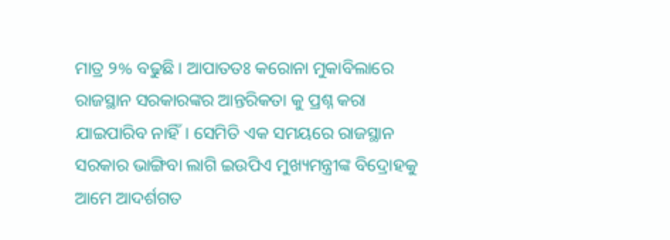ମାତ୍ର ୨% ବଢୁଛି। ଆପାତତଃ କରୋନା ମୁକାବିଲାରେ ରାଜସ୍ଥାନ ସରକାରଙ୍କର ଆନ୍ତରିକତା କୁ ପ୍ରଶ୍ନ କରା ଯାଇପାରିବ ନାହିଁ। ସେମିତି ଏକ ସମୟରେ ରାଜସ୍ଥାନ ସରକାର ଭାଙ୍ଗିବା ଲାଗି ଇଉପିଏ ମୁଖ୍ୟମନ୍ତ୍ରୀଙ୍କ ବିଦ୍ରୋହକୁ ଆମେ ଆଦର୍ଶଗତ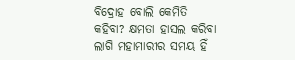ବିଦ୍ରୋହ ବୋଲି କେମିତି କହିବା? କ୍ଷମତା ହାସଲ କରିବା ଲାଗି ମହାମାରୀର ସମୟ ହିଁ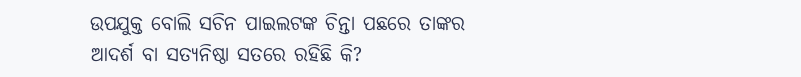ଉପଯୁକ୍ତ ବୋଲି ସଚିନ ପାଇଲଟଙ୍କ ଚିନ୍ତା ପଛରେ ତାଙ୍କର ଆଦର୍ଶ ବା ସତ୍ୟନିଷ୍ଠା ସତରେ ରହିଛି କି?